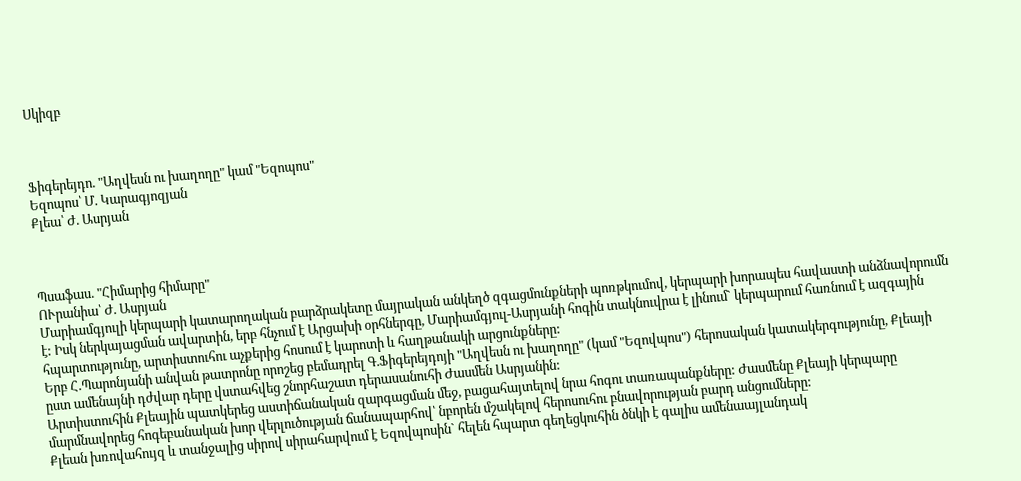Սկիզբ



Ֆիգերեյդո. "Աղվեսն ու խաղողը" կամ "Եզոպոս"
Եզոպոս՝ Մ. Կարագյոզյան
Քլեա՝ Ժ. Ասրյան



Պսաֆաս. "Հիմարից հիմարը"
ՈՒրանիա՝ Ժ. Ասրյան
Մարիամգյուլի կերպարի կատարողական բարձրակետը մայրական անկեղծ զգացմունքների պոռթկումով, կերպարի խորապես հավաստի անձնավորումն է: Իսկ ներկայացման ավարտին, երբ հնչում է Արցախի օրհներգը, Մարիամգյուլ-Ասրյանի հոգին տակնուվրա է լինում` կերպարում հառնում է ազգային հպարտությունը, արտիստուհու աչքերից հոսում է կարոտի և հաղթանակի արցունքները:
Երբ Հ.Պարոնյանի անվան թատրոնը որոշեց բեմադրել Գ.Ֆիգերեյդոյի "Աղվեսն ու խաղողը" (կամ "Եզովպոս") հերոսական կատակերգությունը, Քլեայի ըստ ամենայնի դժվար դերը վստահվեց շնորհաշատ դերասանուհի Ժասմեն Ասրյանին:
Արտիստուհին Քլեային պատկերեց աստիճանական զարգացման մեջ, բացահայտելով նրա հոգու տառապանքները: Ժասմենը Քլեայի կերպարը մարմնավորեց հոգեբանական խոր վերլուծության ճանապարհով՝ նբորեն մշակելով հերոսուհու բնավորության բարդ անցումները:
Քլեան խռովահույզ և տանջալից սիրով սիրահարվում է Եզովպոսին` հելեն հպարտ գեղեցկուհին ծնկի է գալիս ամենաայլանդակ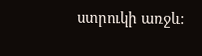ստրուկի առջև: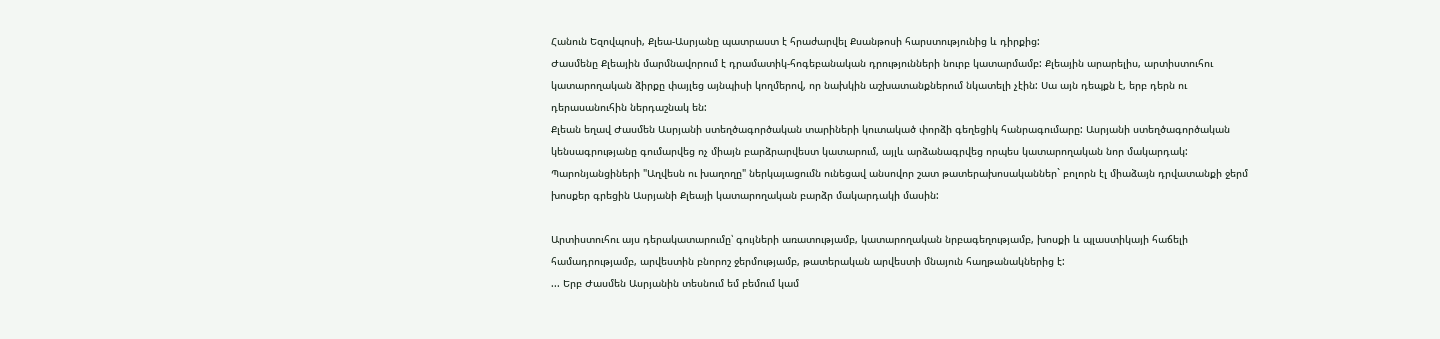Հանուն Եզովպոսի, Քլեա-Ասրյանը պատրաստ է հրաժարվել Քսանթոսի հարստությունից և դիրքից:
Ժասմենը Քլեային մարմնավորում է դրամատիկ-հոգեբանական դրությունների նուրբ կատարմամբ: Քլեային արարելիս, արտիստուհու կատարողական ձիրքը փայլեց այնպիսի կողմերով, որ նախկին աշխատանքներում նկատելի չէին: Սա այն դեպքն է, երբ դերն ու դերասանուհին ներդաշնակ են:
Քլեան եղավ Ժասմեն Ասրյանի ստեղծագործական տարիների կուտակած փորձի գեղեցիկ հանրագումարը: Ասրյանի ստեղծագործական կենսագրությանը գումարվեց ոչ միայն բարձրարվեստ կատարում, այլև արձանագրվեց որպես կատարողական նոր մակարդակ:
Պարոնյանցիների "Աղվեսն ու խաղողը" ներկայացումն ունեցավ անսովոր շատ թատերախոսականներ` բոլորն էլ միաձայն դրվատանքի ջերմ խոսքեր գրեցին Ասրյանի Քլեայի կատարողական բարձր մակարդակի մասին:

Արտիստուհու այս դերակատարումը՝ գույների առատությամբ, կատարողական նրբագեղությամբ, խոսքի և պլաստիկայի հաճելի համադրությամբ, արվեստին բնորոշ ջերմությամբ, թատերական արվեստի մնայուն հաղթանակներից է:
... Երբ Ժասմեն Ասրյանին տեսնում եմ բեմում կամ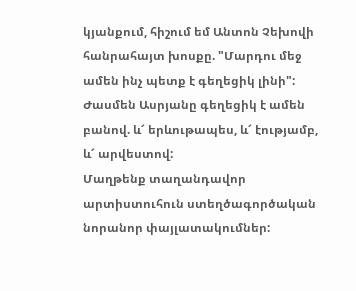կյանքում, հիշում եմ Անտոն Չեխովի հանրահայտ խոսքը. "Մարդու մեջ ամեն ինչ պետք է գեղեցիկ լինի": Ժասմեն Ասրյանը գեղեցիկ է ամեն բանով. և՜ երևութապես, և՜ էությամբ, և՜ արվեստով:
Մաղթենք տաղանդավոր արտիստուհուն ստեղծագործական նորանոր փայլատակումներ: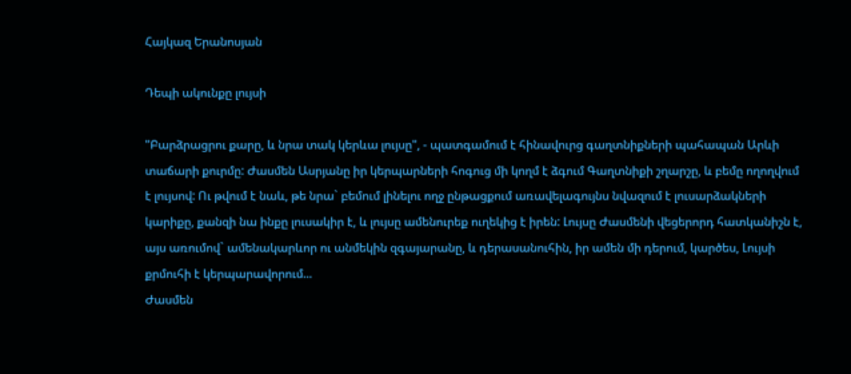Հայկազ Երանոսյան

Դեպի ակունքը լույսի

"Բարձրացրու քարը, և նրա տակ կերևա լույսը", - պատգամում է հինավուրց գաղտնիքների պահապան Արևի տաճարի քուրմը: Ժասմեն Ասրյանը իր կերպարների հոգուց մի կողմ է ձգում Գաղտնիքի շղարշը, և բեմը ողողվում է լույսով: Ու թվում է նաև, թե նրա` բեմում լինելու ողջ ընթացքում առավելագույնս նվազում է լուսարձակների կարիքը, քանզի նա ինքը լուսակիր է, և լույսը ամենուրեք ուղեկից է իրեն: Լույսը Ժասմենի վեցերորդ հատկանիշն է, այս առումով` ամենակարևոր ու անմեկին զգայարանը, և դերասանուհին, իր ամեն մի դերում, կարծես, Լույսի քրմուհի է կերպարավորում...
Ժասմեն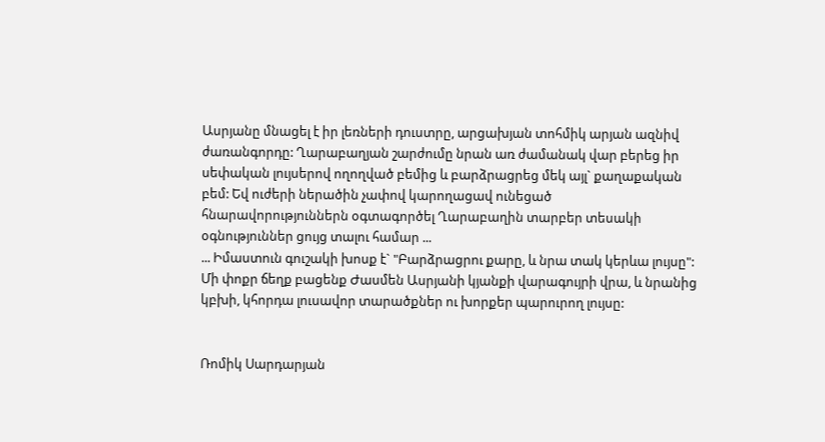Ասրյանը մնացել է իր լեռների դուստրը, արցախյան տոհմիկ արյան ազնիվ ժառանգորդը: Ղարաբաղյան շարժումը նրան առ ժամանակ վար բերեց իր սեփական լույսերով ողողված բեմից և բարձրացրեց մեկ այլ` քաղաքական բեմ: Եվ ուժերի ներածին չափով կարողացավ ունեցած հնարավորություններն օգտագործել Ղարաբաղին տարբեր տեսակի օգնություններ ցույց տալու համար ...
... Իմաստուն գուշակի խոսք է` "Բարձրացրու քարը, և նրա տակ կերևա լույսը": Մի փոքր ճեղք բացենք Ժասմեն Ասրյանի կյանքի վարագույրի վրա, և նրանից կբխի, կհորդա լուսավոր տարածքներ ու խորքեր պարուրող լույսը:


Ռոմիկ Սարդարյան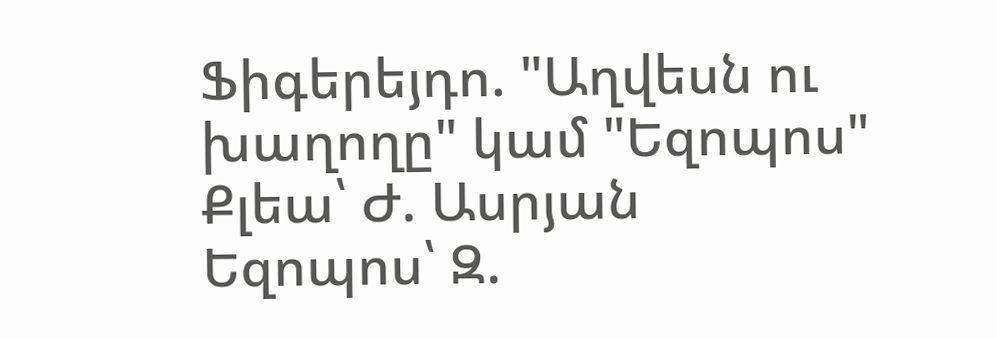Ֆիգերեյդո. "Աղվեսն ու խաղողը" կամ "Եզոպոս"
Քլեա՝ Ժ. Ասրյան
Եզոպոս՝ Զ.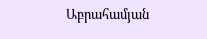Աբրահամյան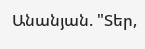Անանյան. "Տեր,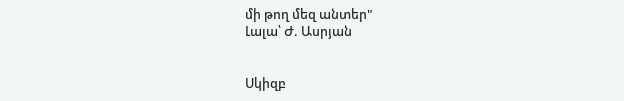մի թող մեզ անտեր"
Լալա՝ Ժ. Ասրյան


Սկիզբ